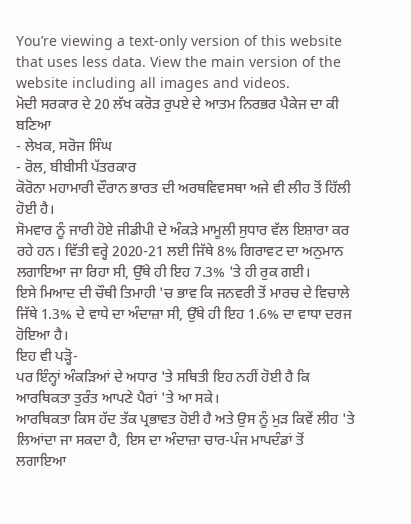You’re viewing a text-only version of this website that uses less data. View the main version of the website including all images and videos.
ਮੋਦੀ ਸਰਕਾਰ ਦੇ 20 ਲੱਖ ਕਰੋੜ ਰੁਪਏ ਦੇ ਆਤਮ ਨਿਰਭਰ ਪੈਕੇਜ ਦਾ ਕੀ ਬਣਿਆ
- ਲੇਖਕ, ਸਰੋਜ ਸਿੰਘ
- ਰੋਲ, ਬੀਬੀਸੀ ਪੱਤਰਕਾਰ
ਕੋਰੋਨਾ ਮਹਾਮਾਰੀ ਦੌਰਾਨ ਭਾਰਤ ਦੀ ਅਰਥਵਿਵਸਥਾ ਅਜੇ ਵੀ ਲੀਹ ਤੋਂ ਹਿੱਲੀ ਹੋਈ ਹੈ।
ਸੋਮਵਾਰ ਨੂੰ ਜਾਰੀ ਹੋਏ ਜੀਡੀਪੀ ਦੇ ਅੰਕੜੇ ਮਾਮੂਲੀ ਸੁਧਾਰ ਵੱਲ ਇਸ਼ਾਰਾ ਕਰ ਰਹੇ ਹਨ। ਵਿੱਤੀ ਵਰ੍ਹੇ 2020-21 ਲਈ ਜਿੱਥੇ 8% ਗਿਰਾਵਟ ਦਾ ਅਨੁਮਾਨ ਲਗਾਇਆ ਜਾ ਰਿਹਾ ਸੀ, ਉੱਥੇ ਹੀ ਇਹ 7.3% 'ਤੇ ਹੀ ਰੁਕ ਗਈ।
ਇਸੇ ਮਿਆਦ ਦੀ ਚੌਥੀ ਤਿਮਾਹੀ 'ਚ ਭਾਵ ਕਿ ਜਨਵਰੀ ਤੋਂ ਮਾਰਚ ਦੇ ਵਿਚਾਲੇ ਜਿੱਥੇ 1.3% ਦੇ ਵਾਧੇ ਦਾ ਅੰਦਾਜ਼ਾ ਸੀ, ਉੱਥੇ ਹੀ ਇਹ 1.6% ਦਾ ਵਾਧਾ ਦਰਜ ਹੋਇਆ ਹੈ।
ਇਹ ਵੀ ਪੜ੍ਹੋ-
ਪਰ ਇੰਨ੍ਹਾਂ ਅੰਕੜਿਆਂ ਦੇ ਅਧਾਰ 'ਤੇ ਸਥਿਤੀ ਇਹ ਨਹੀਂ ਹੋਈ ਹੈ ਕਿ ਆਰਥਿਕਤਾ ਤੁਰੰਤ ਆਪਣੇ ਪੈਰਾਂ 'ਤੇ ਆ ਸਕੇ।
ਆਰਥਿਕਤਾ ਕਿਸ ਹੱਦ ਤੱਕ ਪ੍ਰਭਾਵਤ ਹੋਈ ਹੈ ਅਤੇ ਉਸ ਨੂੰ ਮੁੜ ਕਿਵੇਂ ਲੀਹ 'ਤੇ ਲਿਆਂਦਾ ਜਾ ਸਕਦਾ ਹੈ, ਇਸ ਦਾ ਅੰਦਾਜ਼ਾ ਚਾਰ-ਪੰਜ ਮਾਪਦੰਡਾਂ ਤੋਂ ਲਗਾਇਆ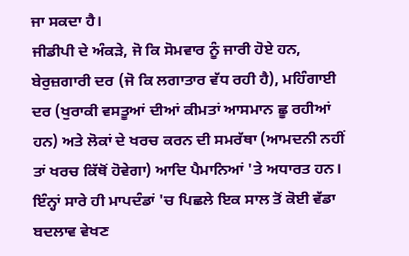ਜਾ ਸਕਦਾ ਹੈ।
ਜੀਡੀਪੀ ਦੇ ਅੰਕੜੇ, ਜੋ ਕਿ ਸੋਮਵਾਰ ਨੂੰ ਜਾਰੀ ਹੋਏ ਹਨ, ਬੇਰੁਜ਼ਗਾਰੀ ਦਰ (ਜੋ ਕਿ ਲਗਾਤਾਰ ਵੱਧ ਰਹੀ ਹੈ), ਮਹਿੰਗਾਈ ਦਰ (ਖੁਰਾਕੀ ਵਸਤੂਆਂ ਦੀਆਂ ਕੀਮਤਾਂ ਆਸਮਾਨ ਛੂ ਰਹੀਆਂ ਹਨ) ਅਤੇ ਲੋਕਾਂ ਦੇ ਖਰਚ ਕਰਨ ਦੀ ਸਮਰੱਥਾ (ਆਮਦਨੀ ਨਹੀਂ ਤਾਂ ਖਰਚ ਕਿੱਥੋਂ ਹੋਵੇਗਾ) ਆਦਿ ਪੈਮਾਨਿਆਂ 'ਤੇ ਅਧਾਰਤ ਹਨ।
ਇੰਨ੍ਹਾਂ ਸਾਰੇ ਹੀ ਮਾਪਦੰਡਾਂ 'ਚ ਪਿਛਲੇ ਇਕ ਸਾਲ ਤੋਂ ਕੋਈ ਵੱਡਾ ਬਦਲਾਵ ਵੇਖਣ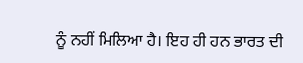ਨੂੰ ਨਹੀਂ ਮਿਲਿਆ ਹੈ। ਇਹ ਹੀ ਹਨ ਭਾਰਤ ਦੀ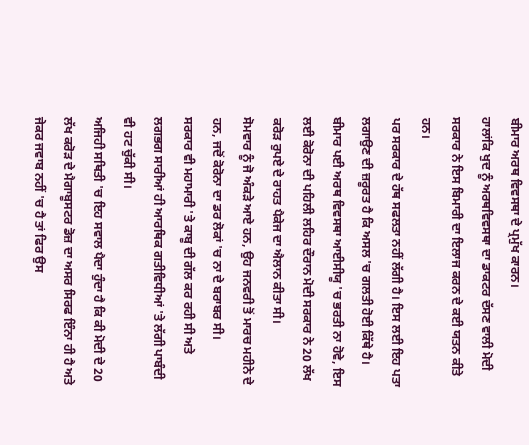ਬੀਮਾਰ ਅਰਥ ਵਿਵਸਥਾ ਦੇ ਪ੍ਰਮੁੱਖ ਕਾਰਨ।
ਹਾਲਾਂਕਿ ਖੁਦ ਨੂੰ ਅਰਥਵਿਵਸਥਾ ਦਾ ਡਾਕਟਰ ਦੱਸਣ ਵਾਲੀ ਮੋਦੀ ਸਰਕਾਰ ਨੇ ਇਸ ਬਿਮਾਰੀ ਦਾ ਇਲਾਜ ਕਰਨ ਦੇ ਕਈ ਯਤਨ ਕੀਤੇ ਹਨ।
ਪਰ ਸਰਕਾਰ ਦੇ ਹੱਥ ਸਫਲਤਾ ਨਹੀਂ ਲੱਗੀ ਹੈ। ਇਸ ਲਈ ਇਹ ਪਤਾ ਲਗਾਉਣ ਦੀ ਜ਼ਰੂਰਤ ਹੈ ਕਿ ਅਸਲ 'ਚ ਗਲਤੀ ਹੋਈ ਕਿੱਥੇ ਹੈ।
ਬੀਮਾਰ ਪਈ ਅਰਥ ਵਿਵਸਥਾ ਆਈਸੀਯੂ 'ਚ ਭਰਤੀ ਨਾ ਹੋਵੇ, ਇਸ ਲਈ ਕੋਰੋਨਾ ਦੀ ਪਹਿਲੀ ਲਹਿਰ ਦੌਰਾਨ ਮੋਦੀ ਸਰਕਾਰ ਨੇ 20 ਲੱਖ ਕਰੋੜ ਰੁਪਏ ਦੇ ਰਾਹਤ ਪੈਕੇਜ ਦਾ ਐਲਾਨ ਕੀਤਾ ਸੀ।
ਸੋਮਵਾਰ ਨੂੰ ਜੋ ਅੰਕੜੇ ਆਏ ਹਨ, ਉਹ ਜਨਵਰੀ ਤੋਂ ਮਾਰਚ ਮਹੀਨੇ ਦੇ ਹਨ, ਜਦੋਂ ਕੋਰੋਨਾ ਦਾ ਡਰ ਲੋਕਾਂ 'ਚ ਨਾ ਦੇ ਬਰਾਬਰ ਸੀ।
ਸਰਕਾਰ ਵੀ ਮਹਾਮਾਰੀ 'ਤੇ ਕਾਬੂ ਦੀ ਗੱਲ ਕਰ ਰਹੀ ਸੀ ਅਤੇ ਲਗਭਗ ਸਾਰੀਆਂ ਹੀ ਆਰਥਿਕ ਗਤੀਵਿਧੀਆਂ 'ਤੇ ਲੱਗੀ ਪਾਬੰਦੀ ਵੀ ਹਟ ਚੁੱਕੀ ਸੀ।
ਅਜਿਹੀ ਸਥਿਤੀ 'ਚ ਇਹ ਸਵਾਲ ਪੈਦਾ ਹੁੰਦਾ ਹੈ ਕਿ ਕੀ ਮੋਦੀ ਦੇ 20 ਲੱਖ ਕਰੋੜ ਦੇ ਮੈਗਾਬੂਸਟਰ ਡੋਜ਼ ਦਾ ਅਸਰ ਸਿਰਫ ਇੰਨਾ ਹੀ ਹੈ ਅਤੇ ਜੇਕਰ ਜਵਾਬ ਨਹੀਂ 'ਚ ਹੈ ਤਾਂ ਫਿਰ ਉਸ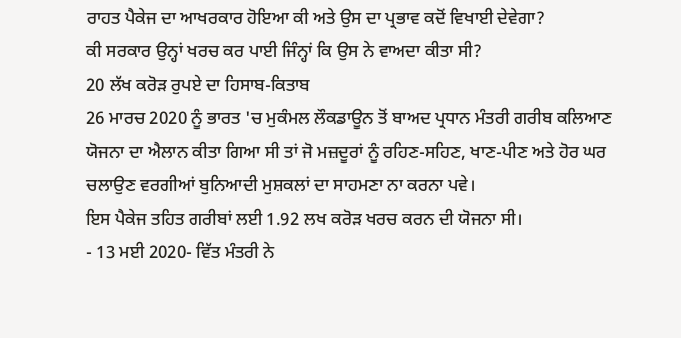ਰਾਹਤ ਪੈਕੇਜ ਦਾ ਆਖਰਕਾਰ ਹੋਇਆ ਕੀ ਅਤੇ ਉਸ ਦਾ ਪ੍ਰਭਾਵ ਕਦੋਂ ਵਿਖਾਈ ਦੇਵੇਗਾ?
ਕੀ ਸਰਕਾਰ ਉਨ੍ਹਾਂ ਖਰਚ ਕਰ ਪਾਈ ਜਿੰਨ੍ਹਾਂ ਕਿ ਉਸ ਨੇ ਵਾਅਦਾ ਕੀਤਾ ਸੀ?
20 ਲੱਖ ਕਰੋੜ ਰੁਪਏ ਦਾ ਹਿਸਾਬ-ਕਿਤਾਬ
26 ਮਾਰਚ 2020 ਨੂੰ ਭਾਰਤ 'ਚ ਮੁਕੰਮਲ ਲੌਕਡਾਊਨ ਤੋਂ ਬਾਅਦ ਪ੍ਰਧਾਨ ਮੰਤਰੀ ਗਰੀਬ ਕਲਿਆਣ ਯੋਜਨਾ ਦਾ ਐਲਾਨ ਕੀਤਾ ਗਿਆ ਸੀ ਤਾਂ ਜੋ ਮਜ਼ਦੂਰਾਂ ਨੂੰ ਰਹਿਣ-ਸਹਿਣ, ਖਾਣ-ਪੀਣ ਅਤੇ ਹੋਰ ਘਰ ਚਲਾਉਣ ਵਰਗੀਆਂ ਬੁਨਿਆਦੀ ਮੁਸ਼ਕਲਾਂ ਦਾ ਸਾਹਮਣਾ ਨਾ ਕਰਨਾ ਪਵੇ।
ਇਸ ਪੈਕੇਜ ਤਹਿਤ ਗਰੀਬਾਂ ਲਈ 1.92 ਲਖ ਕਰੋੜ ਖਰਚ ਕਰਨ ਦੀ ਯੋਜਨਾ ਸੀ।
- 13 ਮਈ 2020- ਵਿੱਤ ਮੰਤਰੀ ਨੇ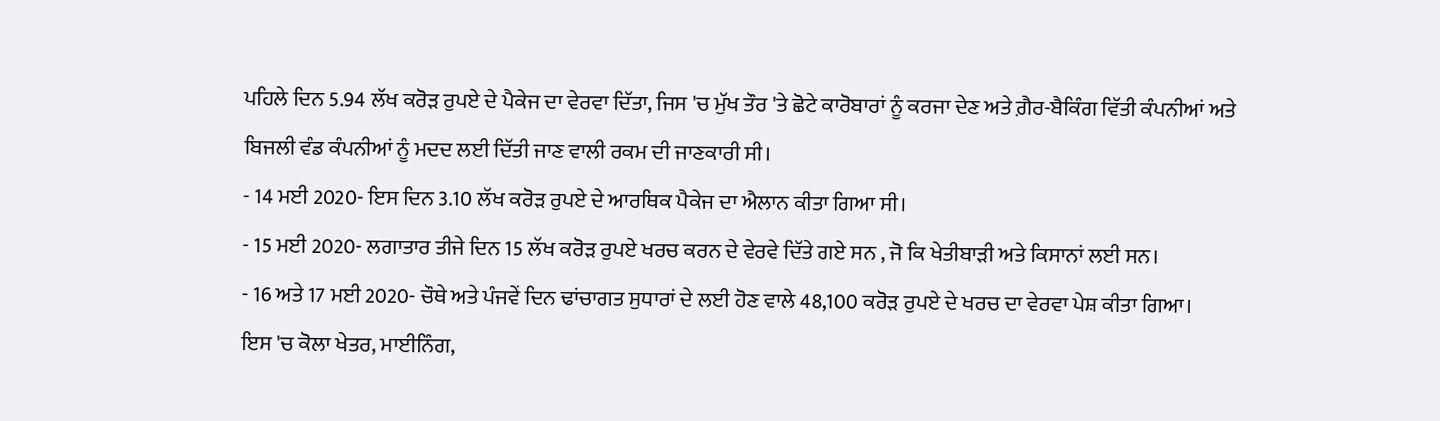ਪਹਿਲੇ ਦਿਨ 5.94 ਲੱਖ ਕਰੋੜ ਰੁਪਏ ਦੇ ਪੈਕੇਜ ਦਾ ਵੇਰਵਾ ਦਿੱਤਾ, ਜਿਸ 'ਚ ਮੁੱਖ ਤੌਰ 'ਤੇ ਛੋਟੇ ਕਾਰੋਬਾਰਾਂ ਨੂੰ ਕਰਜਾ ਦੇਣ ਅਤੇ ਗ਼ੈਰ-ਬੈਕਿੰਗ ਵਿੱਤੀ ਕੰਪਨੀਆਂ ਅਤੇ ਬਿਜਲੀ ਵੰਡ ਕੰਪਨੀਆਂ ਨੂੰ ਮਦਦ ਲਈ ਦਿੱਤੀ ਜਾਣ ਵਾਲੀ ਰਕਮ ਦੀ ਜਾਣਕਾਰੀ ਸੀ।
- 14 ਮਈ 2020- ਇਸ ਦਿਨ 3.10 ਲੱਖ ਕਰੋੜ ਰੁਪਏ ਦੇ ਆਰਥਿਕ ਪੈਕੇਜ ਦਾ ਐਲਾਨ ਕੀਤਾ ਗਿਆ ਸੀ।
- 15 ਮਈ 2020- ਲਗਾਤਾਰ ਤੀਜੇ ਦਿਨ 15 ਲੱਖ ਕਰੋੜ ਰੁਪਏ ਖਰਚ ਕਰਨ ਦੇ ਵੇਰਵੇ ਦਿੱਤੇ ਗਏ ਸਨ , ਜੋ ਕਿ ਖੇਤੀਬਾੜੀ ਅਤੇ ਕਿਸਾਨਾਂ ਲਈ ਸਨ।
- 16 ਅਤੇ 17 ਮਈ 2020- ਚੌਥੇ ਅਤੇ ਪੰਜਵੇਂ ਦਿਨ ਢਾਂਚਾਗਤ ਸੁਧਾਰਾਂ ਦੇ ਲਈ ਹੋਣ ਵਾਲੇ 48,100 ਕਰੋੜ ਰੁਪਏ ਦੇ ਖਰਚ ਦਾ ਵੇਰਵਾ ਪੇਸ਼ ਕੀਤਾ ਗਿਆ।
ਇਸ 'ਚ ਕੋਲਾ ਖੇਤਰ, ਮਾਈਨਿੰਗ,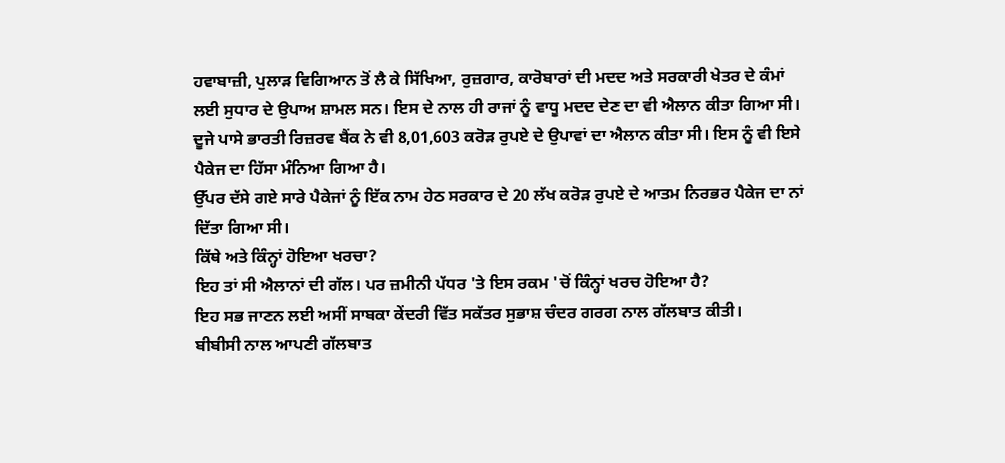ਹਵਾਬਾਜ਼ੀ, ਪੁਲਾੜ ਵਿਗਿਆਨ ਤੋਂ ਲੈ ਕੇ ਸਿੱਖਿਆ, ਰੁਜ਼ਗਾਰ, ਕਾਰੋਬਾਰਾਂ ਦੀ ਮਦਦ ਅਤੇ ਸਰਕਾਰੀ ਖੇਤਰ ਦੇ ਕੰਮਾਂ ਲਈ ਸੁਧਾਰ ਦੇ ਉਪਾਅ ਸ਼ਾਮਲ ਸਨ। ਇਸ ਦੇ ਨਾਲ ਹੀ ਰਾਜਾਂ ਨੂੰ ਵਾਧੂ ਮਦਦ ਦੇਣ ਦਾ ਵੀ ਐਲਾਨ ਕੀਤਾ ਗਿਆ ਸੀ।
ਦੂਜੇ ਪਾਸੇ ਭਾਰਤੀ ਰਿਜ਼ਰਵ ਬੈਂਕ ਨੇ ਵੀ 8,01,603 ਕਰੋੜ ਰੁਪਏ ਦੇ ਉਪਾਵਾਂ ਦਾ ਐਲਾਨ ਕੀਤਾ ਸੀ। ਇਸ ਨੂੰ ਵੀ ਇਸੇ ਪੈਕੇਜ ਦਾ ਹਿੱਸਾ ਮੰਨਿਆ ਗਿਆ ਹੈ।
ਉੱਪਰ ਦੱਸੇ ਗਏ ਸਾਰੇ ਪੈਕੇਜਾਂ ਨੂੰ ਇੱਕ ਨਾਮ ਹੇਠ ਸਰਕਾਰ ਦੇ 20 ਲੱਖ ਕਰੋੜ ਰੁਪਏ ਦੇ ਆਤਮ ਨਿਰਭਰ ਪੈਕੇਜ ਦਾ ਨਾਂ ਦਿੱਤਾ ਗਿਆ ਸੀ।
ਕਿੱਥੇ ਅਤੇ ਕਿੰਨ੍ਹਾਂ ਹੋਇਆ ਖਰਚਾ?
ਇਹ ਤਾਂ ਸੀ ਐਲਾਨਾਂ ਦੀ ਗੱਲ। ਪਰ ਜ਼ਮੀਨੀ ਪੱਧਰ 'ਤੇ ਇਸ ਰਕਮ 'ਚੋਂ ਕਿੰਨ੍ਹਾਂ ਖਰਚ ਹੋਇਆ ਹੈ?
ਇਹ ਸਭ ਜਾਣਨ ਲਈ ਅਸੀਂ ਸਾਬਕਾ ਕੇਂਦਰੀ ਵਿੱਤ ਸਕੱਤਰ ਸੁਭਾਸ਼ ਚੰਦਰ ਗਰਗ ਨਾਲ ਗੱਲਬਾਤ ਕੀਤੀ।
ਬੀਬੀਸੀ ਨਾਲ ਆਪਣੀ ਗੱਲਬਾਤ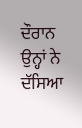ਦੌਰਾਨ ਉਨ੍ਹਾਂ ਨੇ ਦੱਸਿਆ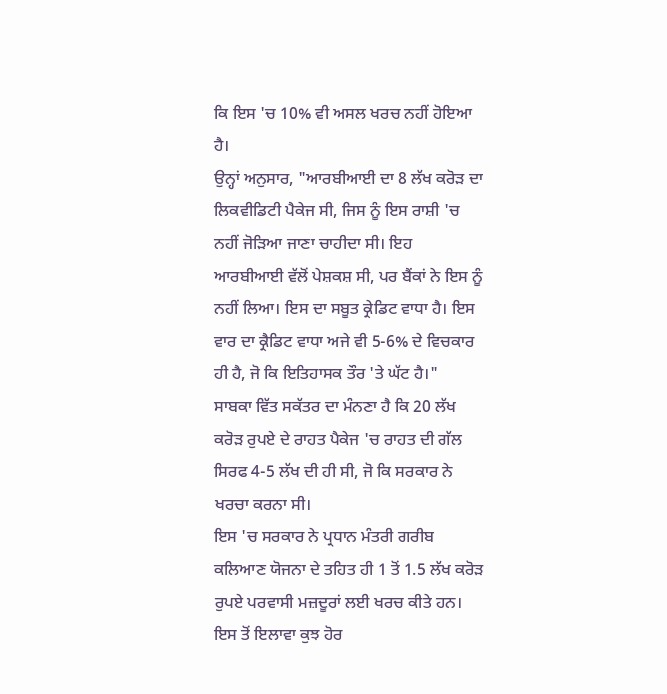ਕਿ ਇਸ 'ਚ 10% ਵੀ ਅਸਲ ਖਰਚ ਨਹੀਂ ਹੋਇਆ ਹੈ।
ਉਨ੍ਹਾਂ ਅਨੁਸਾਰ, "ਆਰਬੀਆਈ ਦਾ 8 ਲੱਖ ਕਰੋੜ ਦਾ ਲਿਕਵੀਡਿਟੀ ਪੈਕੇਜ ਸੀ, ਜਿਸ ਨੂੰ ਇਸ ਰਾਸ਼ੀ 'ਚ ਨਹੀਂ ਜੋੜਿਆ ਜਾਣਾ ਚਾਹੀਦਾ ਸੀ। ਇਹ ਆਰਬੀਆਈ ਵੱਲੋਂ ਪੇਸ਼ਕਸ਼ ਸੀ, ਪਰ ਬੈਂਕਾਂ ਨੇ ਇਸ ਨੂੰ ਨਹੀਂ ਲਿਆ। ਇਸ ਦਾ ਸਬੂਤ ਕ੍ਰੇਡਿਟ ਵਾਧਾ ਹੈ। ਇਸ ਵਾਰ ਦਾ ਕ੍ਰੈਡਿਟ ਵਾਧਾ ਅਜੇ ਵੀ 5-6% ਦੇ ਵਿਚਕਾਰ ਹੀ ਹੈ, ਜੋ ਕਿ ਇਤਿਹਾਸਕ ਤੌਰ 'ਤੇ ਘੱਟ ਹੈ।"
ਸਾਬਕਾ ਵਿੱਤ ਸਕੱਤਰ ਦਾ ਮੰਨਣਾ ਹੈ ਕਿ 20 ਲੱਖ ਕਰੋੜ ਰੁਪਏ ਦੇ ਰਾਹਤ ਪੈਕੇਜ 'ਚ ਰਾਹਤ ਦੀ ਗੱਲ ਸਿਰਫ 4-5 ਲੱਖ ਦੀ ਹੀ ਸੀ, ਜੋ ਕਿ ਸਰਕਾਰ ਨੇ ਖਰਚਾ ਕਰਨਾ ਸੀ।
ਇਸ 'ਚ ਸਰਕਾਰ ਨੇ ਪ੍ਰਧਾਨ ਮੰਤਰੀ ਗਰੀਬ ਕਲਿਆਣ ਯੋਜਨਾ ਦੇ ਤਹਿਤ ਹੀ 1 ਤੋਂ 1.5 ਲੱਖ ਕਰੋੜ ਰੁਪਏ ਪਰਵਾਸੀ ਮਜ਼ਦੂਰਾਂ ਲਈ ਖਰਚ ਕੀਤੇ ਹਨ।
ਇਸ ਤੋਂ ਇਲਾਵਾ ਕੁਝ ਹੋਰ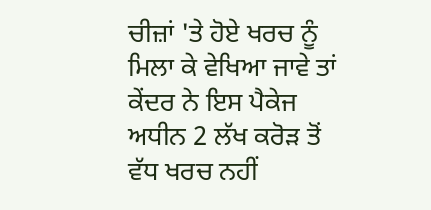ਚੀਜ਼ਾਂ 'ਤੇ ਹੋਏ ਖਰਚ ਨੂੰ ਮਿਲਾ ਕੇ ਵੇਖਿਆ ਜਾਵੇ ਤਾਂ ਕੇਂਦਰ ਨੇ ਇਸ ਪੈਕੇਜ ਅਧੀਨ 2 ਲੱਖ ਕਰੋੜ ਤੋਂ ਵੱਧ ਖਰਚ ਨਹੀਂ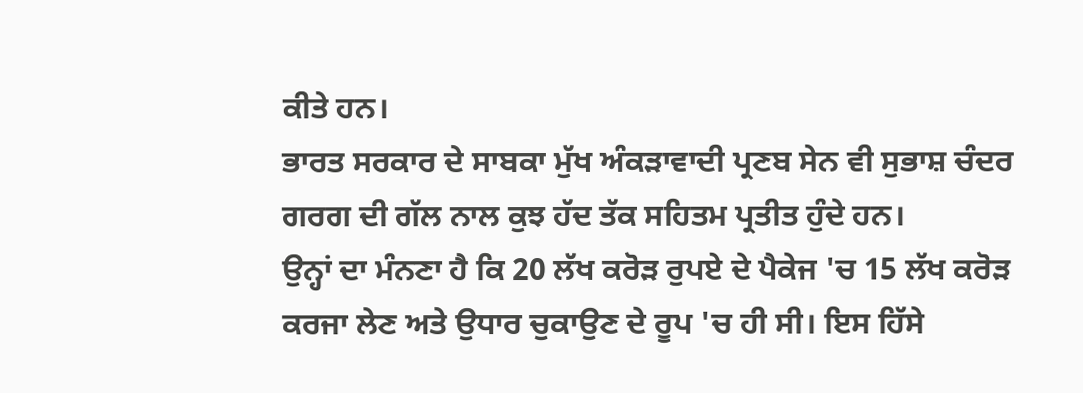ਕੀਤੇ ਹਨ।
ਭਾਰਤ ਸਰਕਾਰ ਦੇ ਸਾਬਕਾ ਮੁੱਖ ਅੰਕੜਾਵਾਦੀ ਪ੍ਰਣਬ ਸੇਨ ਵੀ ਸੁਭਾਸ਼ ਚੰਦਰ ਗਰਗ ਦੀ ਗੱਲ ਨਾਲ ਕੁਝ ਹੱਦ ਤੱਕ ਸਹਿਤਮ ਪ੍ਰਤੀਤ ਹੁੰਦੇ ਹਨ।
ਉਨ੍ਹਾਂ ਦਾ ਮੰਨਣਾ ਹੈ ਕਿ 20 ਲੱਖ ਕਰੋੜ ਰੁਪਏ ਦੇ ਪੈਕੇਜ 'ਚ 15 ਲੱਖ ਕਰੋੜ ਕਰਜਾ ਲੇਣ ਅਤੇ ਉਧਾਰ ਚੁਕਾਉਣ ਦੇ ਰੂਪ 'ਚ ਹੀ ਸੀ। ਇਸ ਹਿੱਸੇ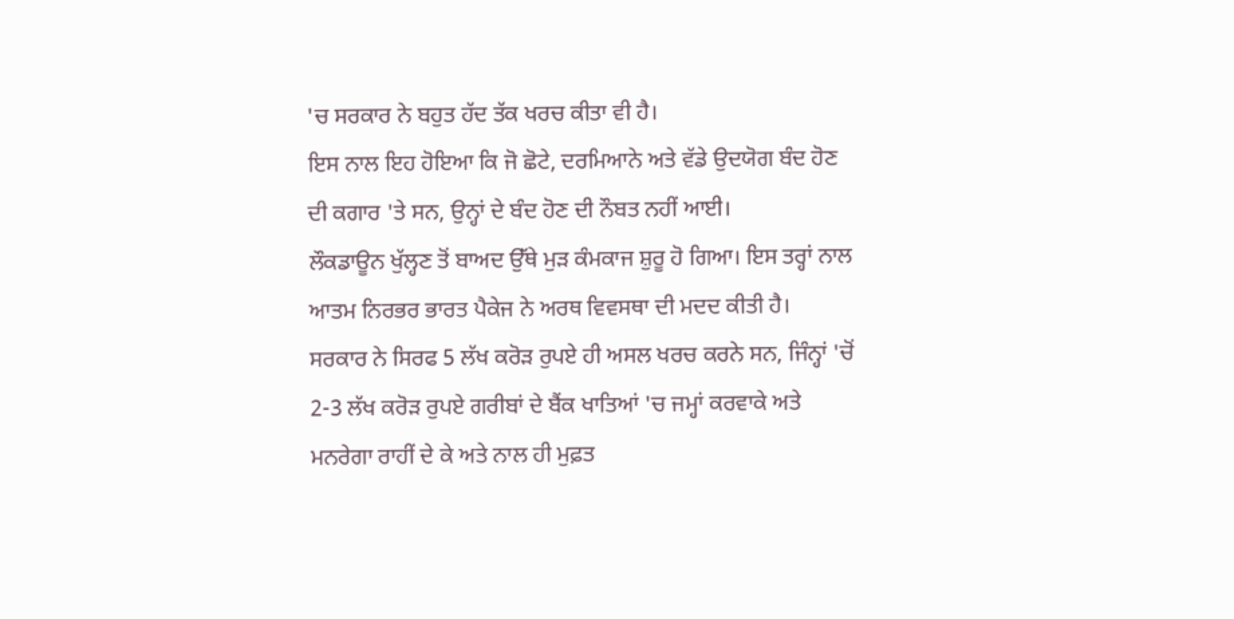'ਚ ਸਰਕਾਰ ਨੇ ਬਹੁਤ ਹੱਦ ਤੱਕ ਖਰਚ ਕੀਤਾ ਵੀ ਹੈ।
ਇਸ ਨਾਲ ਇਹ ਹੋਇਆ ਕਿ ਜੋ ਛੋਟੇ, ਦਰਮਿਆਨੇ ਅਤੇ ਵੱਡੇ ਉਦਯੋਗ ਬੰਦ ਹੋਣ ਦੀ ਕਗਾਰ 'ਤੇ ਸਨ, ਉਨ੍ਹਾਂ ਦੇ ਬੰਦ ਹੋਣ ਦੀ ਨੌਬਤ ਨਹੀਂ ਆਈ।
ਲੌਕਡਾਊਨ ਖੁੱਲ੍ਹਣ ਤੋਂ ਬਾਅਦ ਉੱਥੇ ਮੁੜ ਕੰਮਕਾਜ ਸ਼ੁਰੂ ਹੋ ਗਿਆ। ਇਸ ਤਰ੍ਹਾਂ ਨਾਲ ਆਤਮ ਨਿਰਭਰ ਭਾਰਤ ਪੈਕੇਜ ਨੇ ਅਰਥ ਵਿਵਸਥਾ ਦੀ ਮਦਦ ਕੀਤੀ ਹੈ।
ਸਰਕਾਰ ਨੇ ਸਿਰਫ 5 ਲੱਖ ਕਰੋੜ ਰੁਪਏ ਹੀ ਅਸਲ ਖਰਚ ਕਰਨੇ ਸਨ, ਜਿੰਨ੍ਹਾਂ 'ਚੋਂ 2-3 ਲੱਖ ਕਰੋੜ ਰੁਪਏ ਗਰੀਬਾਂ ਦੇ ਬੈਂਕ ਖਾਤਿਆਂ 'ਚ ਜਮ੍ਹਾਂ ਕਰਵਾਕੇ ਅਤੇ ਮਨਰੇਗਾ ਰਾਹੀਂ ਦੇ ਕੇ ਅਤੇ ਨਾਲ ਹੀ ਮੁਫ਼ਤ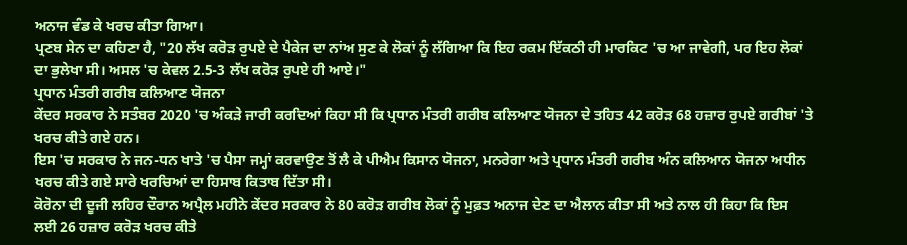ਅਨਾਜ ਵੰਡ ਕੇ ਖਰਚ ਕੀਤਾ ਗਿਆ।
ਪ੍ਰਣਬ ਸੇਨ ਦਾ ਕਹਿਣਾ ਹੈ, "20 ਲੱਖ ਕਰੋੜ ਰੁਪਏ ਦੇ ਪੈਕੇਜ ਦਾ ਨਾਂਅ ਸੁਣ ਕੇ ਲੋਕਾਂ ਨੂੰ ਲੱਗਿਆ ਕਿ ਇਹ ਰਕਮ ਇੱਕਠੀ ਹੀ ਮਾਰਕਿਟ 'ਚ ਆ ਜਾਵੇਗੀ, ਪਰ ਇਹ ਲੋਕਾਂ ਦਾ ਭੁਲੇਖਾ ਸੀ। ਅਸਲ 'ਚ ਕੇਵਲ 2.5-3 ਲੱਖ ਕਰੋੜ ਰੁਪਏ ਹੀ ਆਏ।"
ਪ੍ਰਧਾਨ ਮੰਤਰੀ ਗਰੀਬ ਕਲਿਆਣ ਯੋਜਨਾ
ਕੇਂਦਰ ਸਰਕਾਰ ਨੇ ਸਤੰਬਰ 2020 'ਚ ਅੰਕੜੇ ਜਾਰੀ ਕਰਦਿਆਂ ਕਿਹਾ ਸੀ ਕਿ ਪ੍ਰਧਾਨ ਮੰਤਰੀ ਗਰੀਬ ਕਲਿਆਣ ਯੋਜਨਾ ਦੇ ਤਹਿਤ 42 ਕਰੋੜ 68 ਹਜ਼ਾਰ ਰੁਪਏ ਗਰੀਬਾਂ 'ਤੇ ਖਰਚ ਕੀਤੇ ਗਏ ਹਨ।
ਇਸ 'ਚ ਸਰਕਾਰ ਨੇ ਜਨ-ਧਨ ਖਾਤੇ 'ਚ ਪੈਸਾ ਜਮ੍ਹਾਂ ਕਰਵਾਉਣ ਤੋਂ ਲੈ ਕੇ ਪੀਐਮ ਕਿਸਾਨ ਯੋਜਨਾ, ਮਨਰੇਗਾ ਅਤੇ ਪ੍ਰਧਾਨ ਮੰਤਰੀ ਗਰੀਬ ਅੰਨ ਕਲਿਆਨ ਯੋਜਨਾ ਅਧੀਨ ਖਰਚ ਕੀਤੇ ਗਏ ਸਾਰੇ ਖਰਚਿਆਂ ਦਾ ਹਿਸਾਬ ਕਿਤਾਬ ਦਿੱਤਾ ਸੀ।
ਕੋਰੋਨਾ ਦੀ ਦੂਜੀ ਲਹਿਰ ਦੌਰਾਨ ਅਪ੍ਰੈਲ ਮਹੀਨੇ ਕੇਂਦਰ ਸਰਕਾਰ ਨੇ 80 ਕਰੋੜ ਗਰੀਬ ਲੋਕਾਂ ਨੂੰ ਮੁਫ਼ਤ ਅਨਾਜ ਦੇਣ ਦਾ ਐਲਾਨ ਕੀਤਾ ਸੀ ਅਤੇ ਨਾਲ ਹੀ ਕਿਹਾ ਕਿ ਇਸ ਲਈ 26 ਹਜ਼ਾਰ ਕਰੋੜ ਖਰਚ ਕੀਤੇ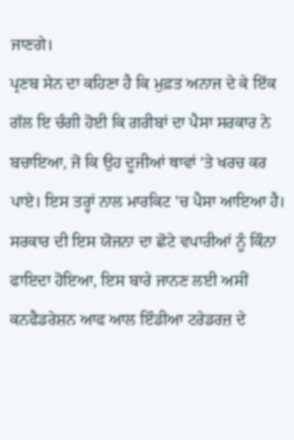ਜਾਣਗੇ।
ਪ੍ਰਣਬ ਸੇਨ ਦਾ ਕਹਿਣਾ ਹੈ ਕਿ ਮੁਫ਼ਤ ਅਨਾਜ ਦੇ ਕੇ ਇੱਕ ਗੱਲ ਇ ਚੰਗੀ ਹੋਈ ਕਿ ਗਰੀਬਾਂ ਦਾ ਪੈਸਾ ਸਰਕਾਰ ਨੇ ਬਚਾਇਆ, ਜੋ ਕਿ ਉਹ ਦੂਜੀਆਂ ਥਾਵਾਂ 'ਤੇ ਖਰਚ ਕਰ ਪਾਏ। ਇਸ ਤਰ੍ਹਾਂ ਨਾਲ ਮਾਰਕਿਟ 'ਚ ਪੈਸਾ ਆਇਆ ਹੈ।
ਸਰਕਾਰ ਦੀ ਇਸ ਯੋਜਨਾ ਦਾ ਛੋਟੇ ਵਪਾਰੀਆਂ ਨੂੰ ਕਿੰਨਾ ਫਾਇਦਾ ਹੋਇਆ, ਇਸ ਬਾਰੇ ਜਾਨਣ ਲਈ ਅਸੀਂ ਕਨਫੈਡਰੇਸ਼ਨ ਆਫ ਆਲ ਇੰਡੀਆ ਟਰੇਡਰਜ਼ ਦੇ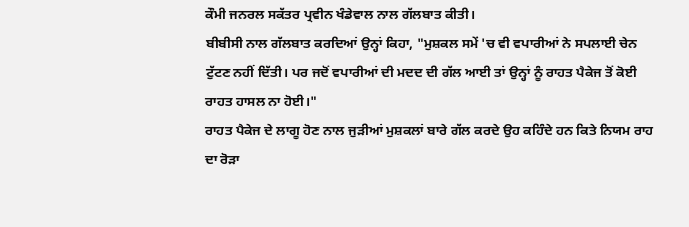ਕੌਮੀ ਜਨਰਲ ਸਕੱਤਰ ਪ੍ਰਵੀਨ ਖੰਡੇਵਾਲ ਨਾਲ ਗੱਲਬਾਤ ਕੀਤੀ।
ਬੀਬੀਸੀ ਨਾਲ ਗੱਲਬਾਤ ਕਰਦਿਆਂ ਉਨ੍ਹਾਂ ਕਿਹਾ, "ਮੁਸ਼ਕਲ ਸਮੇਂ 'ਚ ਵੀ ਵਪਾਰੀਆਂ ਨੇ ਸਪਲਾਈ ਚੇਨ ਟੁੱਟਣ ਨਹੀਂ ਦਿੱਤੀ। ਪਰ ਜਦੋਂ ਵਪਾਰੀਆਂ ਦੀ ਮਦਦ ਦੀ ਗੱਲ ਆਈ ਤਾਂ ਉਨ੍ਹਾਂ ਨੂੰ ਰਾਹਤ ਪੈਕੇਜ ਤੋਂ ਕੋਈ ਰਾਹਤ ਹਾਸਲ ਨਾ ਹੋਈ।"
ਰਾਹਤ ਪੈਕੇਜ ਦੇ ਲਾਗੂ ਹੋਣ ਨਾਲ ਜੁੜੀਆਂ ਮੁਸ਼ਕਲਾਂ ਬਾਰੇ ਗੱਲ ਕਰਦੇ ਉਹ ਕਹਿੰਦੇ ਹਨ ਕਿਤੇ ਨਿਯਮ ਰਾਹ ਦਾ ਰੋੜਾ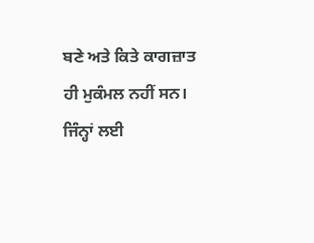ਬਣੇ ਅਤੇ ਕਿਤੇ ਕਾਗਜ਼ਾਤ ਹੀ ਮੁਕੰਮਲ ਨਹੀਂ ਸਨ। ਜਿੰਨ੍ਹਾਂ ਲਈ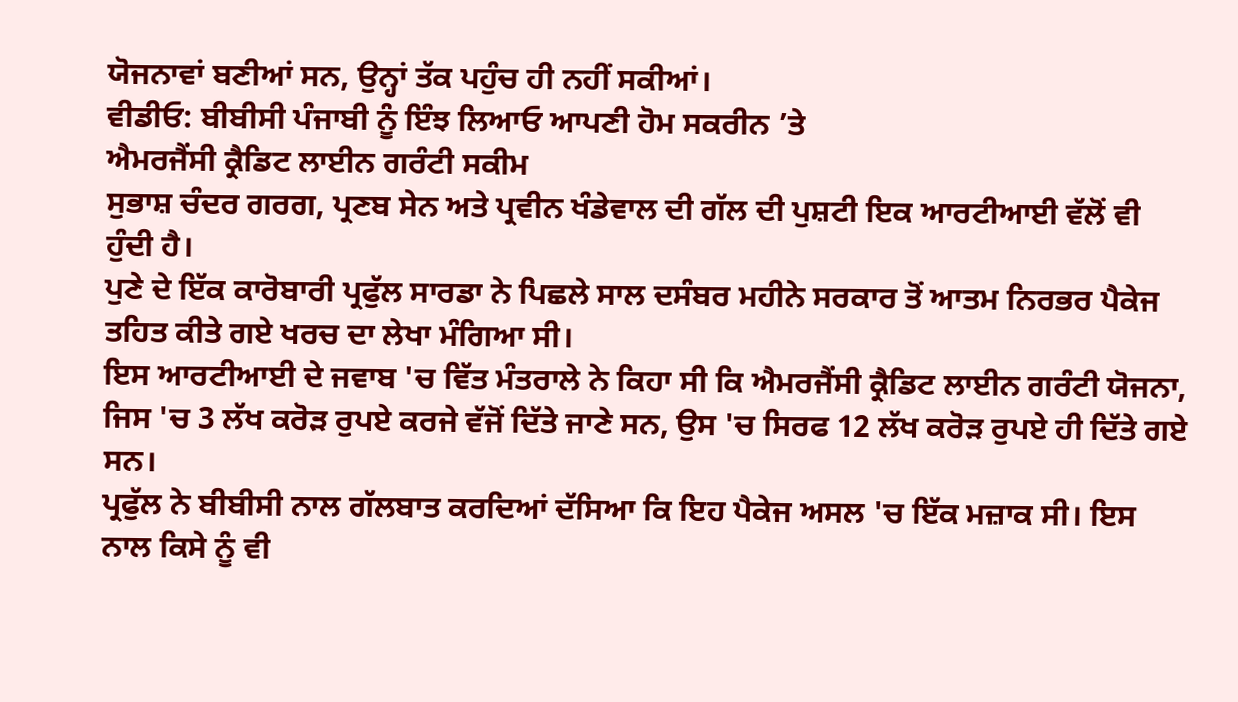ਯੋਜਨਾਵਾਂ ਬਣੀਆਂ ਸਨ, ਉਨ੍ਹਾਂ ਤੱਕ ਪਹੁੰਚ ਹੀ ਨਹੀਂ ਸਕੀਆਂ।
ਵੀਡੀਓ: ਬੀਬੀਸੀ ਪੰਜਾਬੀ ਨੂੰ ਇੰਝ ਲਿਆਓ ਆਪਣੀ ਹੋਮ ਸਕਰੀਨ ’ਤੇ
ਐਮਰਜੈਂਸੀ ਕ੍ਰੈਡਿਟ ਲਾਈਨ ਗਰੰਟੀ ਸਕੀਮ
ਸੁਭਾਸ਼ ਚੰਦਰ ਗਰਗ, ਪ੍ਰਣਬ ਸੇਨ ਅਤੇ ਪ੍ਰਵੀਨ ਖੰਡੇਵਾਲ ਦੀ ਗੱਲ ਦੀ ਪੁਸ਼ਟੀ ਇਕ ਆਰਟੀਆਈ ਵੱਲੋਂ ਵੀ ਹੁੰਦੀ ਹੈ।
ਪੁਣੇ ਦੇ ਇੱਕ ਕਾਰੋਬਾਰੀ ਪ੍ਰਫੁੱਲ ਸਾਰਡਾ ਨੇ ਪਿਛਲੇ ਸਾਲ ਦਸੰਬਰ ਮਹੀਨੇ ਸਰਕਾਰ ਤੋਂ ਆਤਮ ਨਿਰਭਰ ਪੈਕੇਜ ਤਹਿਤ ਕੀਤੇ ਗਏ ਖਰਚ ਦਾ ਲੇਖਾ ਮੰਗਿਆ ਸੀ।
ਇਸ ਆਰਟੀਆਈ ਦੇ ਜਵਾਬ 'ਚ ਵਿੱਤ ਮੰਤਰਾਲੇ ਨੇ ਕਿਹਾ ਸੀ ਕਿ ਐਮਰਜੈਂਸੀ ਕ੍ਰੈਡਿਟ ਲਾਈਨ ਗਰੰਟੀ ਯੋਜਨਾ, ਜਿਸ 'ਚ 3 ਲੱਖ ਕਰੋੜ ਰੁਪਏ ਕਰਜੇ ਵੱਜੋਂ ਦਿੱਤੇ ਜਾਣੇ ਸਨ, ਉਸ 'ਚ ਸਿਰਫ 12 ਲੱਖ ਕਰੋੜ ਰੁਪਏ ਹੀ ਦਿੱਤੇ ਗਏ ਸਨ।
ਪ੍ਰਫੁੱਲ ਨੇ ਬੀਬੀਸੀ ਨਾਲ ਗੱਲਬਾਤ ਕਰਦਿਆਂ ਦੱਸਿਆ ਕਿ ਇਹ ਪੈਕੇਜ ਅਸਲ 'ਚ ਇੱਕ ਮਜ਼ਾਕ ਸੀ। ਇਸ ਨਾਲ ਕਿਸੇ ਨੂੰ ਵੀ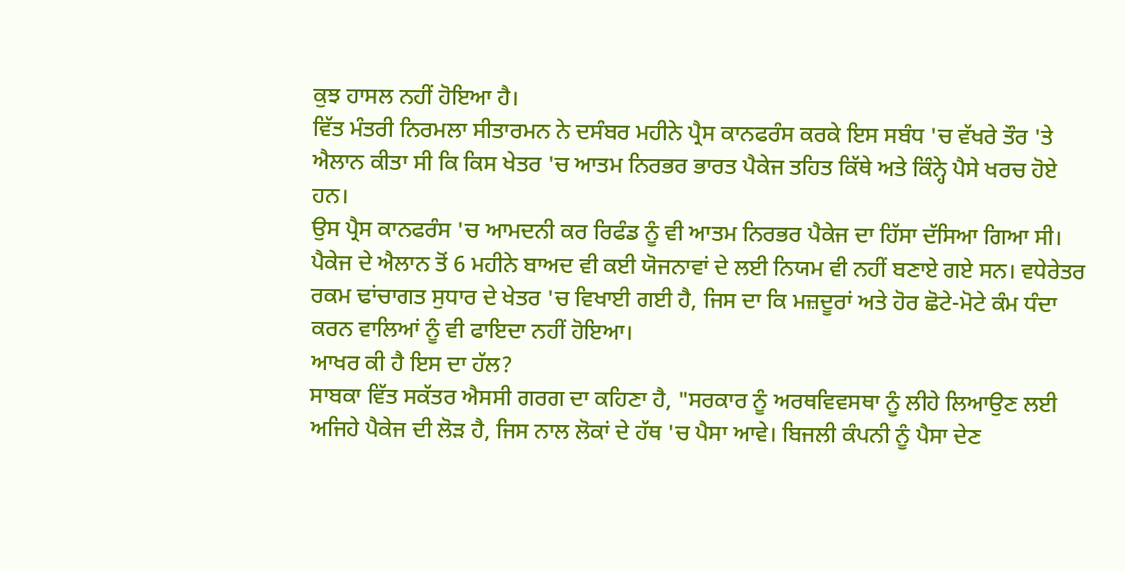ਕੁਝ ਹਾਸਲ ਨਹੀਂ ਹੋਇਆ ਹੈ।
ਵਿੱਤ ਮੰਤਰੀ ਨਿਰਮਲਾ ਸੀਤਾਰਮਨ ਨੇ ਦਸੰਬਰ ਮਹੀਨੇ ਪ੍ਰੈਸ ਕਾਨਫਰੰਸ ਕਰਕੇ ਇਸ ਸਬੰਧ 'ਚ ਵੱਖਰੇ ਤੌਰ 'ਤੇ ਐਲਾਨ ਕੀਤਾ ਸੀ ਕਿ ਕਿਸ ਖੇਤਰ 'ਚ ਆਤਮ ਨਿਰਭਰ ਭਾਰਤ ਪੈਕੇਜ ਤਹਿਤ ਕਿੱਥੇ ਅਤੇ ਕਿੰਨ੍ਹੇ ਪੈਸੇ ਖਰਚ ਹੋਏ ਹਨ।
ਉਸ ਪ੍ਰੈਸ ਕਾਨਫਰੰਸ 'ਚ ਆਮਦਨੀ ਕਰ ਰਿਫੰਡ ਨੂੰ ਵੀ ਆਤਮ ਨਿਰਭਰ ਪੈਕੇਜ ਦਾ ਹਿੱਸਾ ਦੱਸਿਆ ਗਿਆ ਸੀ।
ਪੈਕੇਜ ਦੇ ਐਲਾਨ ਤੋਂ 6 ਮਹੀਨੇ ਬਾਅਦ ਵੀ ਕਈ ਯੋਜਨਾਵਾਂ ਦੇ ਲਈ ਨਿਯਮ ਵੀ ਨਹੀਂ ਬਣਾਏ ਗਏ ਸਨ। ਵਧੇਰੇਤਰ ਰਕਮ ਢਾਂਚਾਗਤ ਸੁਧਾਰ ਦੇ ਖੇਤਰ 'ਚ ਵਿਖਾਈ ਗਈ ਹੈ, ਜਿਸ ਦਾ ਕਿ ਮਜ਼ਦੂਰਾਂ ਅਤੇ ਹੋਰ ਛੋਟੇ-ਮੋਟੇ ਕੰਮ ਧੰਦਾ ਕਰਨ ਵਾਲਿਆਂ ਨੂੰ ਵੀ ਫਾਇਦਾ ਨਹੀਂ ਹੋਇਆ।
ਆਖਰ ਕੀ ਹੈ ਇਸ ਦਾ ਹੱਲ?
ਸਾਬਕਾ ਵਿੱਤ ਸਕੱਤਰ ਐਸਸੀ ਗਰਗ ਦਾ ਕਹਿਣਾ ਹੈ, "ਸਰਕਾਰ ਨੂੰ ਅਰਥਵਿਵਸਥਾ ਨੂੰ ਲੀਹੇ ਲਿਆਉਣ ਲਈ ਅਜਿਹੇ ਪੈਕੇਜ ਦੀ ਲੋੜ ਹੈ, ਜਿਸ ਨਾਲ ਲੋਕਾਂ ਦੇ ਹੱਥ 'ਚ ਪੈਸਾ ਆਵੇ। ਬਿਜਲੀ ਕੰਪਨੀ ਨੂੰ ਪੈਸਾ ਦੇਣ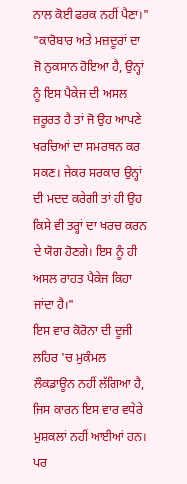ਨਾਲ ਕੋਈ ਫਰਕ ਨਹੀਂ ਪੈਣਾ।"
"ਕਾਰੋਬਾਰ ਅਤੇ ਮਜ਼ਦੂਰਾਂ ਦਾ ਜੋ ਨੁਕਸਾਨ ਹੋਇਆ ਹੈ, ਉਨ੍ਹਾਂ ਨੂੰ ਇਸ ਪੈਕੇਜ ਦੀ ਅਸਲ ਜ਼ਰੂਰਤ ਹੈ ਤਾਂ ਜੋ ਉਹ ਆਪਣੇ ਖਰਚਿਆਂ ਦਾ ਸਮਰਥਨ ਕਰ ਸਕਣ। ਜੇਕਰ ਸਰਕਾਰ ਉਨ੍ਹਾਂ ਦੀ ਮਦਦ ਕਰੇਗੀ ਤਾਂ ਹੀ ਉਹ ਕਿਸੇ ਵੀ ਤਰ੍ਹਾਂ ਦਾ ਖਰਚ ਕਰਨ ਦੇ ਯੋਗ ਹੋਣਗੇ। ਇਸ ਨੂੰ ਹੀ ਅਸਲ ਰਾਹਤ ਪੈਕੇਜ ਕਿਹਾ ਜਾਂਦਾ ਹੈ।"
ਇਸ ਵਾਰ ਕੋਰੋਨਾ ਦੀ ਦੂਜੀ ਲਹਿਰ 'ਚ ਮੁਕੰਮਲ ਲੌਕਡਾਊਨ ਨਹੀਂ ਲੱਗਿਆ ਹੈ, ਜਿਸ ਕਾਰਨ ਇਸ ਵਾਰ ਵਧੇਰੇ ਮੁਸ਼ਕਲਾਂ ਨਹੀਂ ਆਈਆਂ ਹਨ।
ਪਰ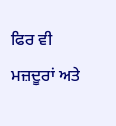ਫਿਰ ਵੀ ਮਜ਼ਦੂਰਾਂ ਅਤੇ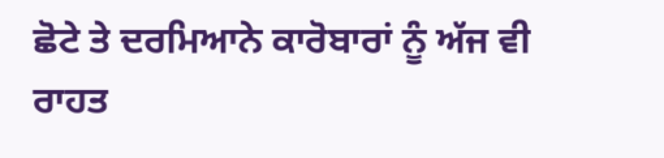ਛੋਟੇ ਤੇ ਦਰਮਿਆਨੇ ਕਾਰੋਬਾਰਾਂ ਨੂੰ ਅੱਜ ਵੀ ਰਾਹਤ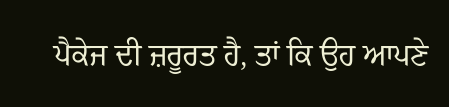ਪੈਕੇਜ ਦੀ ਜ਼ਰੂਰਤ ਹੈ, ਤਾਂ ਕਿ ਉਹ ਆਪਣੇ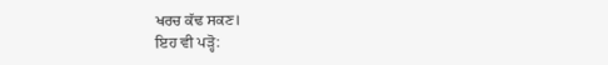ਖਰਚ ਕੱਢ ਸਕਣ।
ਇਹ ਵੀ ਪੜ੍ਹੋ: